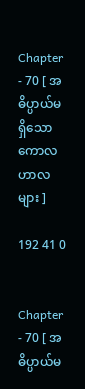Chapter - 70 [ အဓိပ္ပာယ်မရှိသော ကောလဟာလများ ]

192 41 0


Chapter - 70 [ အဓိပ္ပာယ်မ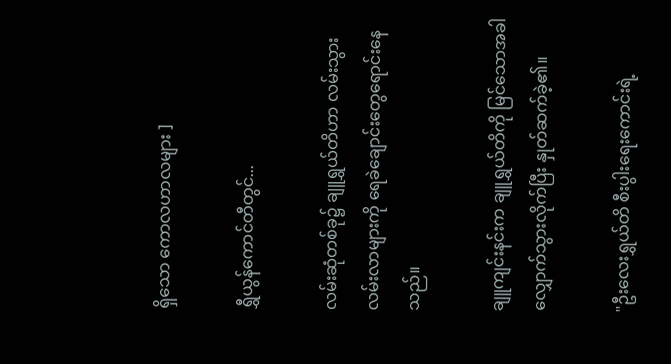ရှိသော ကောလဟာလများ ]

ရွှီယွန်ကောင်တီတွင်...

လမ်းဆုံတစ်ခု၌ ချူရွှယ်တိဟာ လမ်းသွားလမ်းလာများကို ရေခဲချောင်းတွေရောင်းနေသည်။

ချူကျင်းနင်းက ချူရွှယ်တိကို မြင်သောအခါ လျှောက်သွားလိုက်ပြီး နှုတ်ဆက်ခဲ့၏။

"ဦးလေးရွှယ်တိ စီးပွါးရေးကောင်းရဲ့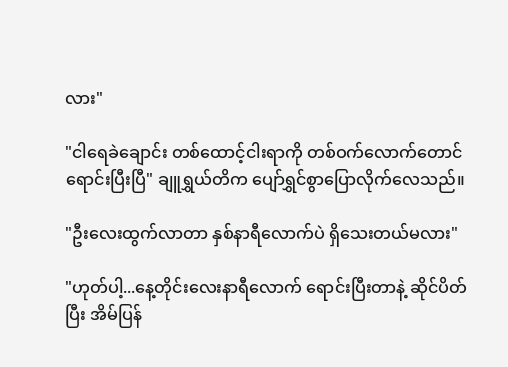လား"

"ငါရေခဲချောင်း တစ်ထောင့်ငါးရာကို တစ်ဝက်လောက်တောင်ရောင်းပြီးပြီ" ချူရွှယ်တိက ပျော်ရွှင်စွာပြောလိုက်လေသည်။

"ဦးလေးထွက်လာတာ နှစ်နာရီလောက်ပဲ ရှိသေးတယ်မလား"

"ဟုတ်ပါ့...နေ့တိုင်းလေးနာရီလောက် ရောင်းပြီးတာနဲ့ ဆိုင်ပိတ်ပြီး အိမ်ပြန်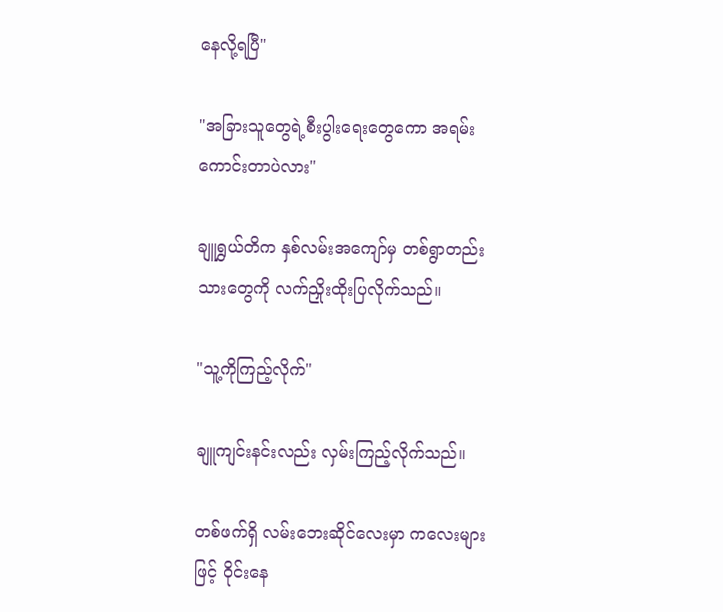နေလို့ရပြီ"

"အခြားသူတွေရဲ့စီးပွါးရေးတွေကော အရမ်းကောင်းတာပဲလား"

ချူရွှယ်တိက နှစ်လမ်းအကျော်မှ တစ်ရွာတည်းသားတွေကို လက်ညှိုးထိုးပြလိုက်သည်။

"သူ့ကိုကြည့်လိုက်"

ချူကျင်းနင်းလည်း လှမ်းကြည့်လိုက်သည်။

တစ်ဖက်ရှိ လမ်းဘေးဆိုင်လေးမှာ ကလေးများဖြင့် ဝိုင်းနေ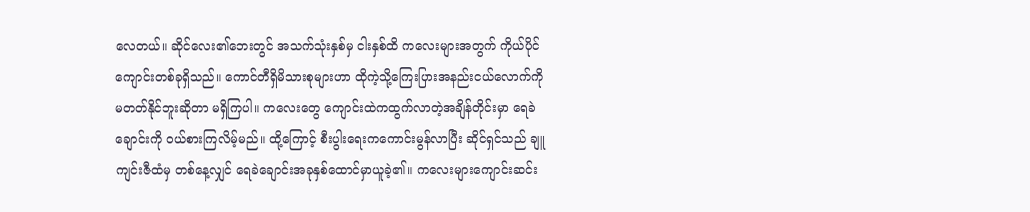လေတယ်။ ဆိုင်လေး၏ဘေးတွင် အသက်သုံးနှစ်မှ ငါးနှစ်ထိ ကလေးများအတွက် ကိုယ်ပိုင်ကျောင်းတစ်ခုရှိသည်။ ကောင်တီရှိမိသားစုများဟာ ထိုကဲ့သို့ကြေးပြားအနည်းငယ်လောက်ကို မတတ်နိုင်ဘူးဆိုတာ မရှိကြပါ။ ကလေးတွေ ကျောင်းထဲကထွက်လာတဲ့အချိန်တိုင်းမှာ ရေခဲချောင်းကို ဝယ်စားကြလိမ့်မည်။ ထို့ကြောင့် စီးပွါးရေးကကောင်းမွန်လာပြီး ဆိုင်ရှင်သည် ချူကျင်းဇီထံမှ တစ်နေ့လျှင် ရေခဲချောင်းအခုနှစ်ထောင်မှာယူခဲ့၏။ ကလေးများကျောင်းဆင်း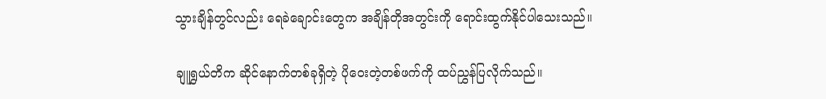သွားချိန်တွင်လည်း ရေခဲချောင်းတွေက အချိန်တိုအတွင်းကို ရောင်းထွက်နိုင်ပါသေးသည်။

ချူရွှယ်တိက ဆိုင်နောက်တစ်ခုရှိတဲ့ ပိုဝေးတဲ့တစ်ဖက်ကို ထပ်ညွှန်ပြလိုက်သည်။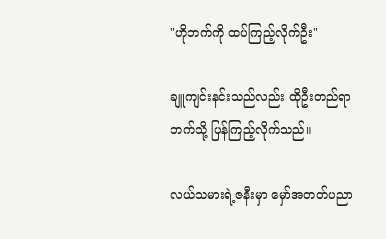"ဟိုဘက်ကို ထပ်ကြည့်လိုက်ဦး"

ချူကျင်းနင်းသည်လည်း ထိုဦးတည်ရာဘက်သို့ ပြန်ကြည့်လိုက်သည်။

လယ်သမားရဲ့ဇနီးမှာ မှော်အတတ်ပညာ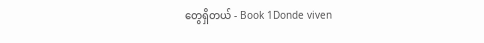တွေရှိတယ် - Book 1Donde viven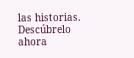las historias. Descúbrelo ahora